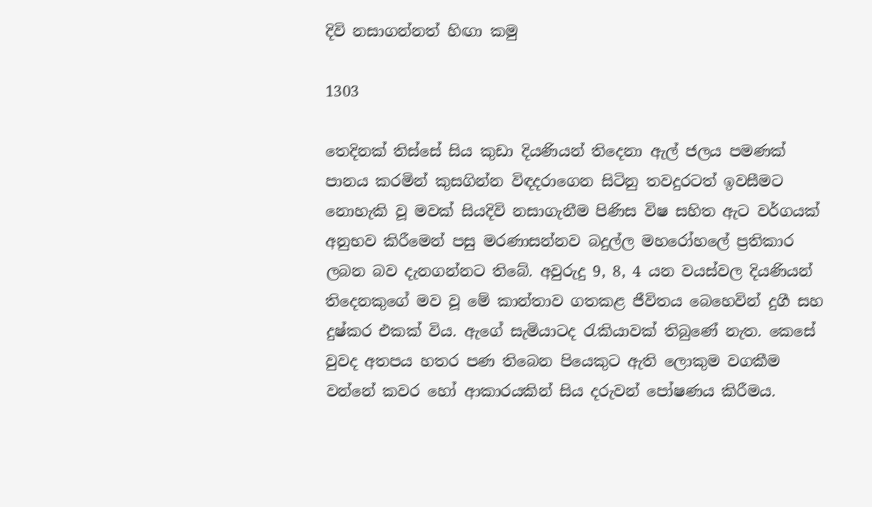දිවි නසාගන්නත් හිඟා කමු

1303

තෙදිනක් තිස්සේ සිය කුඩා දියණියන් තිදෙනා ඇල් ජලය පමණක් පානය කරමින් කුසගින්න විඳදරාගෙන සිටිනු තවදුරටත් ඉවසීමට නොහැකි වූ මවක් සියදිවි නසාගැනීම පිණිස විෂ සහිත ඇට වර්ගයක් අනුභව කිරීමෙන් පසු මරණාසන්නව බදුල්ල මහරෝහලේ ප්‍රතිකාර ලබන බව දැනගන්නට තිබේ. අවුරුදු 9, 8, 4 යන වයස්වල දියණියන් තිදෙනකුගේ මව වූ මේ කාන්තාව ගතකළ ජීවිතය බෙහෙවින් දුගී සහ දුෂ්කර එකක් විය. ඇගේ සැමියාටද රැකියාවක් තිබුණේ නැත. කෙසේ වුවද අතපය හතර පණ තිබෙන පියෙකුට ඇති ලොකුම වගකීම වන්නේ කවර හෝ ආකාරයකින් සිය දරුවන් පෝෂණය කිරීමය.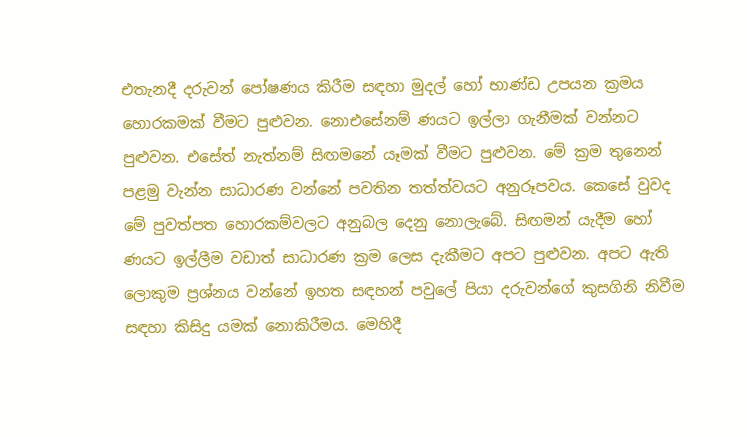එතැනදී දරුවන් පෝෂණය කිරීම සඳහා මුදල් හෝ භාණ්ඩ උපයන ක්‍රමය හොරකමක් වීමට පුළුවන. නොඑසේනම් ණයට ඉල්ලා ගැනීමක් වන්නට පුළුවන. එසේත් නැත්නම් සිඟමනේ යෑමක් වීමට පුළුවන. මේ ක්‍රම තුනෙන් පළමු වැන්න සාධාරණ වන්නේ පවතින තත්ත්වයට අනුරූපවය. කෙසේ වුවද මේ පුවත්පත හොරකම්වලට අනුබල දෙනු නොලැබේ. සිඟමන් යැදීම හෝ ණයට ඉල්ලීම වඩාත් සාධාරණ ක්‍රම ලෙස දැකීමට අපට පුළුවන. අපට ඇති ලොකුම ප්‍රශ්නය වන්නේ ඉහත සඳහන් පවුලේ පියා දරුවන්ගේ කුසගිනි නිවීම සඳහා කිසිදු යමක් නොකිරීමය. මෙහිදී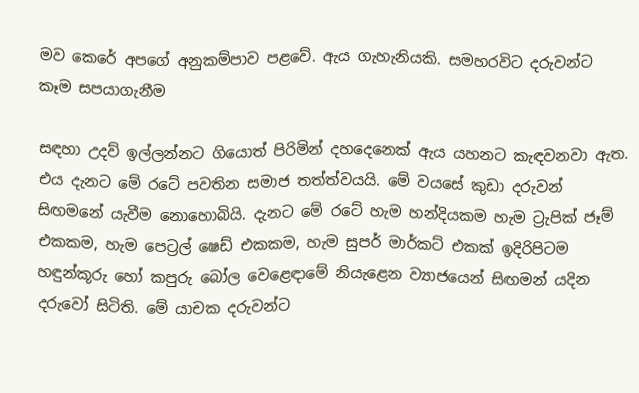මව කෙරේ අපගේ අනුකම්පාව පළවේ. ඇය ගැහැනියකි. සමහරවිට දරුවන්ට කෑම සපයාගැනීම

සඳහා උදව් ඉල්ලන්නට ගියොත් පිරිමින් දහදෙනෙක් ඇය යහනට කැඳවනවා ඇත. එය දැනට මේ රටේ පවතින සමාජ තත්ත්වයයි. මේ වයසේ කුඩා දරුවන් සිඟමනේ යැවීම නොහොබියි. දැනට මේ රටේ හැම හන්දියකම හැම ට්‍රැපික් ජෑම් එකකම, හැම පෙට්‍රල් ෂෙඩ් එකකම, හැම සුපර් මාර්කට් එකක් ඉදිරිපිටම හඳුන්කූරු හෝ කපුරු බෝල වෙළෙඳාමේ නියැළෙන ව්‍යාජයෙන් සිඟමන් යදින දරුවෝ සිටිති. මේ යාචක දරුවන්ට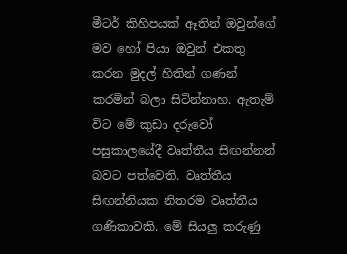මීටර් කිහිපයක් ඈතින් ඔවුන්ගේ මව හෝ පියා ඔවුන් එකතු කරන මුදල් හිතින් ගණන් කරමින් බලා සිටින්නාහ. ඇතැම් විට මේ කුඩා දරුවෝ පසුකාලයේදී වෘත්තීය සිඟන්නන් බවට පත්වෙති. වෘත්තීය සිඟන්නියක නිතරම වෘත්තීය ගණිකාවකි. මේ සියලු කරුණු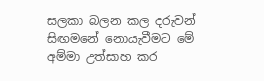සලකා බලන කල දරුවන් සිඟමනේ නොයැවීමට මේ අම්මා උත්සාහ කර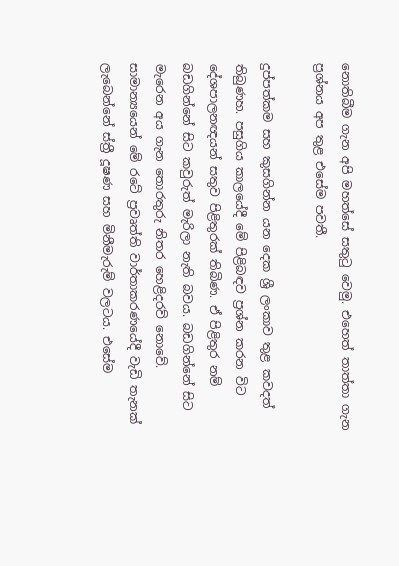නොතිබීම ගැන අපි මහත්සේ සතුටු වෙමු. එහෙත් තාත්තා ගැන ප්‍රශ්නය අප තුළ එසේම පවතී.

දුප්පත්කම සහ කුසගින්න යන දෙක ශ්‍රී ලංකාව තුළ කවදත් තිබුණහ. පසුගිය කාලයේදී මේ පිළිබඳව ප්‍රශ්න කරන විට දේශපාලනඥයන් සතුව පිළිතුරක් තිබිණ. ඒ පිළිතුර නම් බඩගින්නේ සිට කවුරුත් මැරිලා නැති බවය. බඩගින්නේ සිට මැරෙන අය ගැන තොරතුරු නිතර හෙළිදරව් නොවේ. සාමාන්‍යයෙන් මේ රටේ ප්‍රවෘත්ති වාර්තාකරණයේදී වැඩි තැනක් ලැබෙන්නේ ස්ත්‍රී දූෂණ සහ මිනීමැරුම් වලටය. එසේම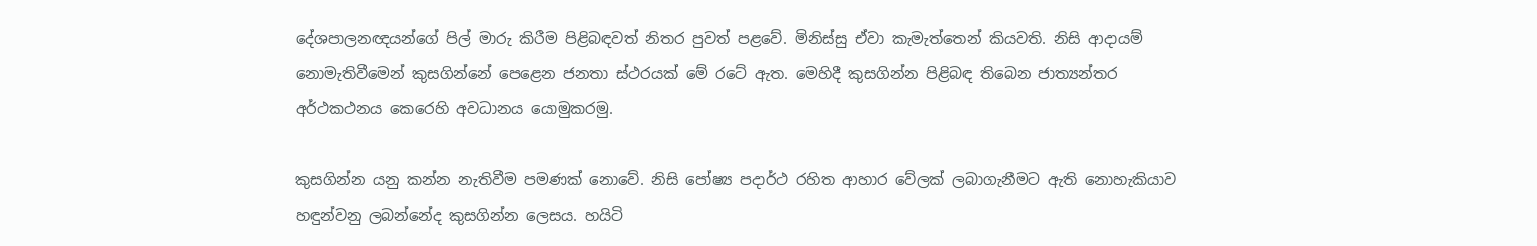දේශපාලනඥයන්ගේ පිල් මාරු කිරීම පිළිබඳවත් නිතර පුවත් පළවේ. මිනිස්සු ඒවා කැමැත්තෙන් කියවති. නිසි ආදායම් නොමැතිවීමෙන් කුසගින්නේ පෙළෙන ජනතා ස්ථරයක් මේ රටේ ඇත. මෙහිදී කුසගින්න පිළිබඳ තිබෙන ජාත්‍යන්තර අර්ථකථනය කෙරෙහි අවධානය යොමුකරමු.

කුසගින්න යනු කන්න නැතිවීම පමණක් නොවේ. නිසි පෝෂ්‍ය පදාර්ථ රහිත ආහාර වේලක් ලබාගැනීමට ඇති නොහැකියාව හඳුන්වනු ලබන්නේද කුසගින්න ලෙසය. හයිටි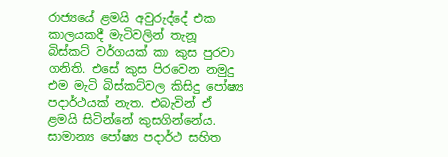රාජ්‍යයේ ළමයි අවුරුද්දේ එක කාලයකදී මැටිවලින් තැනූ බිස්කට් වර්ගයක් කා කුස පුරවා ගනිති. එසේ කුස පිරවෙන නමුදු එම මැටි බිස්කට්වල කිසිදු පෝෂ්‍ය පදාර්ථයක් නැත. එබැවින් ඒ ළමයි සිටින්නේ කුසගින්නේය. සාමාන්‍ය පෝෂ්‍ය පදාර්ථ සහිත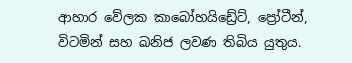ආහාර වේලක කාබෝහයිඩ්‍රේට්, ප්‍රෝටීන්, විටමින් සහ ඛනිජ ලවණ තිබිය යුතුය.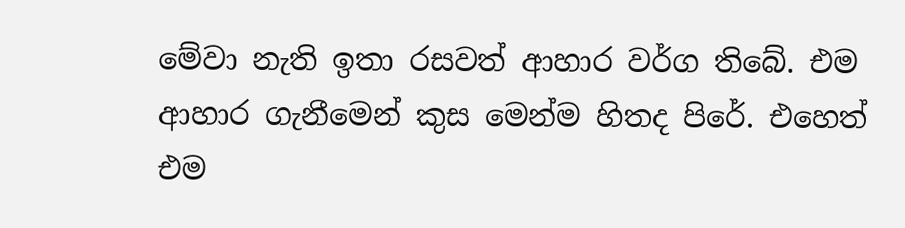මේවා නැති ඉතා රසවත් ආහාර වර්ග තිබේ. එම ආහාර ගැනීමෙන් කුස මෙන්ම හිතද පිරේ. එහෙත් එම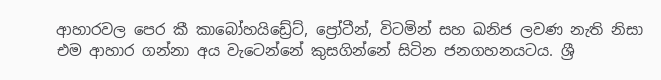ආහාරවල පෙර කී කාබෝහයිඩ්‍රේට්, ප්‍රෝටීන්, විටමින් සහ ඛනිජ ලවණ නැති නිසා එම ආහාර ගන්නා අය වැටෙන්නේ කුසගින්නේ සිටින ජනගහනයටය. ශ්‍රී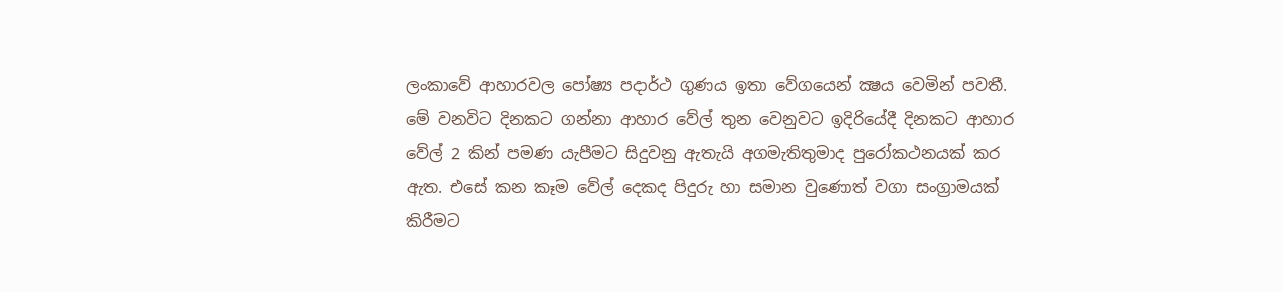ලංකාවේ ආහාරවල පෝෂ්‍ය පදාර්ථ ගුණය ඉතා වේගයෙන් ක්‍ෂය වෙමින් පවතී. මේ වනවිට දිනකට ගන්නා ආහාර වේල් තුන වෙනුවට ඉදිරියේදී දිනකට ආහාර වේල් 2 කින් පමණ යැපීමට සිදුවනු ඇතැයි අගමැතිතුමාද පුරෝකථනයක් කර ඇත. එසේ කන කෑම වේල් දෙකද පිදුරු හා සමාන වුණොත් වගා සංග්‍රාමයක් කිරීමට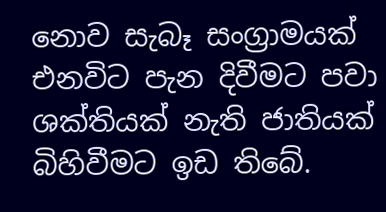නොව සැබෑ සංග්‍රාමයක් එනවිට පැන දිවීමට පවා ශක්තියක් නැති ජාතියක් බිහිවීමට ඉඩ තිබේ.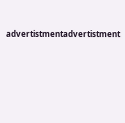advertistmentadvertistment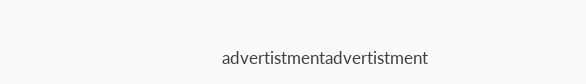advertistmentadvertistment